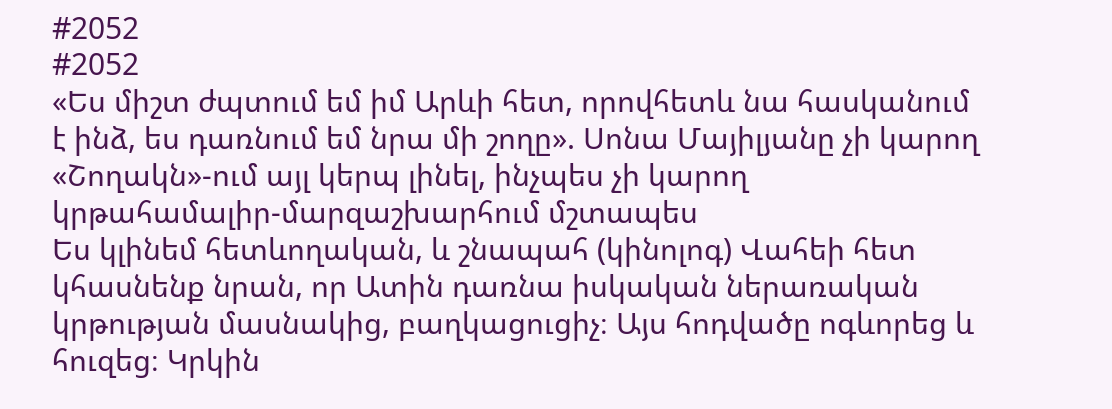#2052
#2052
«Ես միշտ ժպտում եմ իմ Արևի հետ, որովհետև նա հասկանում է ինձ, ես դառնում եմ նրա մի շողը». Սոնա Մայիլյանը չի կարող «Շողակն»-ում այլ կերպ լինել, ինչպես չի կարող կրթահամալիր-մարզաշխարհում մշտապես
Ես կլինեմ հետևողական, և շնապահ (կինոլոգ) Վահեի հետ կհասնենք նրան, որ Ատին դառնա իսկական ներառական կրթության մասնակից, բաղկացուցիչ։ Այս հոդվածը ոգևորեց և հուզեց։ Կրկին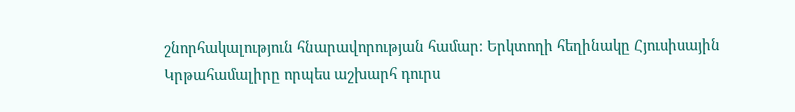շնորհակալություն հնարավորության համար։ Երկտողի հեղինակը Հյուսիսային
Կրթահամալիրը որպես աշխարհ դուրս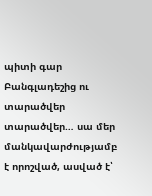պիտի գար Բանգլադեշից ու տարածվեր տարածվեր… սա մեր մանկավարժությամբ է որոշված, ասված է՝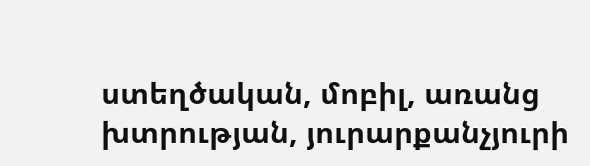ստեղծական, մոբիլ, առանց խտրության, յուրարքանչյուրի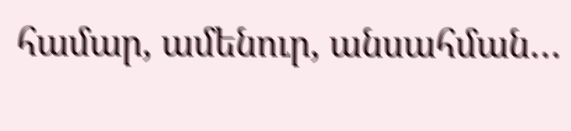համար, ամենուր, անսահման…